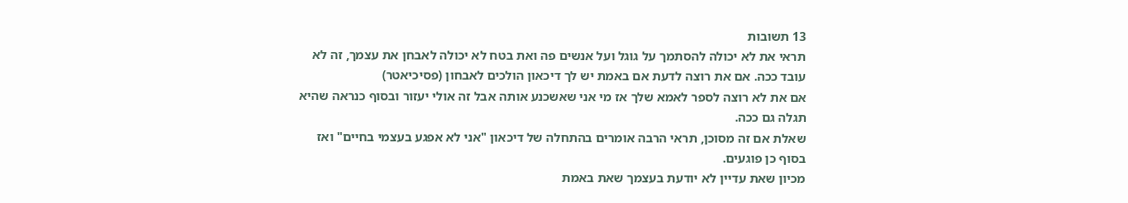13 תשובות
תראי את לא יכולה להסתמך על גוגל ועל אנשים פה ואת בטח לא יכולה לאבחן את עצמך, זה לא עובד ככה. אם את רוצה לדעת אם באמת יש לך דיכאון הולכים לאבחון (פסיכיאטר)
אם את לא רוצה לספר לאמא שלך אז מי אני שאשכנע אותה אבל זה אולי יעזור ובסוף כנראה שהיא תגלה גם ככה.
שאלת אם זה מסוכן, תראי הרבה אומרים בהתחלה של דיכאון "אני לא אפגע בעצמי בחיים" ואז בסוף כן פוגעים.
מכיון שאת עדיין לא יודעת בעצמך שאת באמת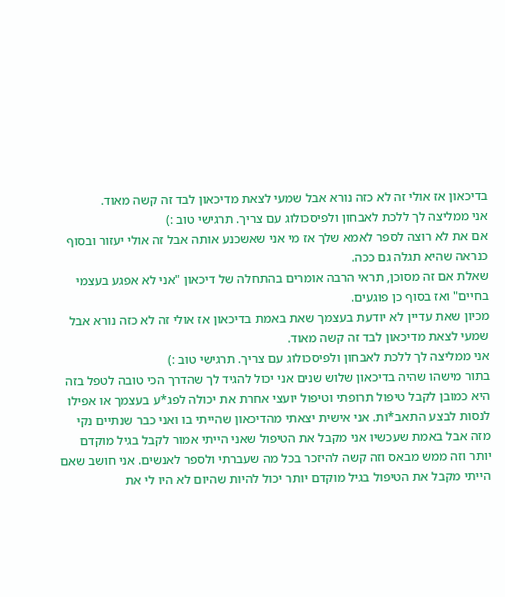בדיכאון אז אולי זה לא כזה נורא אבל שמעי לצאת מדיכאון לבד זה קשה מאוד.
אני ממליצה לך ללכת לאבחון ולפיסכולוג עם צריך. תרגישי טוב :)
אם את לא רוצה לספר לאמא שלך אז מי אני שאשכנע אותה אבל זה אולי יעזור ובסוף כנראה שהיא תגלה גם ככה.
שאלת אם זה מסוכן, תראי הרבה אומרים בהתחלה של דיכאון "אני לא אפגע בעצמי בחיים" ואז בסוף כן פוגעים.
מכיון שאת עדיין לא יודעת בעצמך שאת באמת בדיכאון אז אולי זה לא כזה נורא אבל שמעי לצאת מדיכאון לבד זה קשה מאוד.
אני ממליצה לך ללכת לאבחון ולפיסכולוג עם צריך. תרגישי טוב :)
בתור מישהו שהיה בדיכאון שלוש שנים אני יכול להגיד לך שהדרך הכי טובה לטפל בזה היא כמובן לקבל טיפול תרופתי וטיפול יועצי אחרת את יכולה לפג*ע בעצמך או אפילו לנסות לבצע התאב*ות. אני אישית יצאתי מהדיכאון שהייתי בו ואני כבר שנתיים נקי מזה אבל באמת שעכשיו אני מקבל את הטיפול שאני הייתי אמור לקבל בגיל מוקדם יותר וזה ממש מבאס וזה קשה להיזכר בכל מה שעברתי ולספר לאנשים. אני חושב שאם הייתי מקבל את הטיפול בגיל מוקדם יותר יכול להיות שהיום לא היו לי את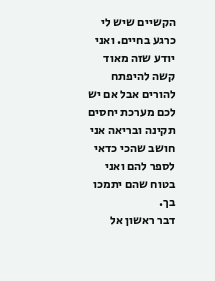הקשיים שיש לי כרגע בחיים. ואני יודע שזה מאוד קשה להיפתח להורים אבל אם יש לכם מערכת יחסים תקינה ובריאה אני חושב שהכי כדאי לספר להם ואני בטוח שהם יתמכו בך.
דבר ראשון אל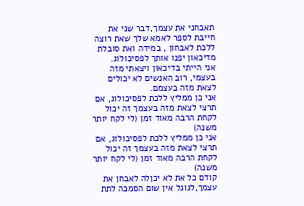תאבחני את עצמך,דבר שני את חייבת לספר לאמא שלך שאת רוצה ללכת לאבחון , במידה ואת סובלת מדיכאון יפנו אותך לפסיכולוג.
אני הייתי בדיכאון ויצאתי מזה בעצמי, רוב האנשים לא יכולים לצאת מזה בעצמם.
אני כן ממליץ ללכת לפסיכולוג, אם תרצי לצאת מזה בעצמך זה יכול לקחת הרבה מאוד זמן (לי לקח יותר משנה)
אני כן ממליץ ללכת לפסיכולוג, אם תרצי לצאת מזה בעצמך זה יכול לקחת הרבה מאוד זמן (לי לקח יותר משנה)
קודם כל את לא יכןלה לאבחן את עצמך,לגוגל אין שום הסמכה לתת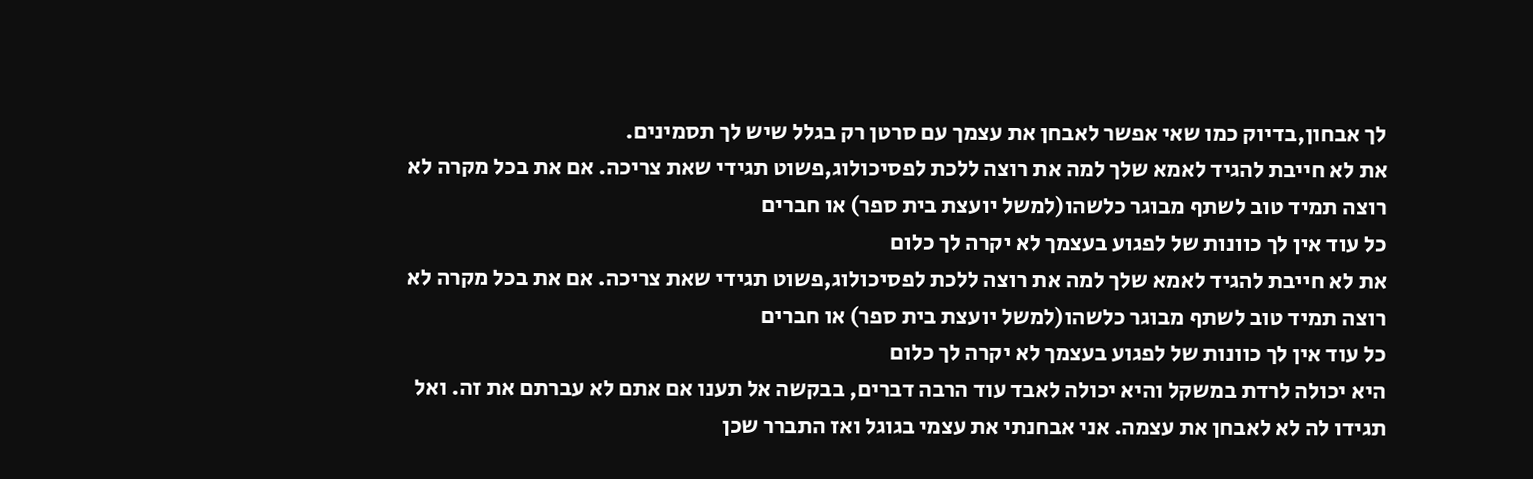לך אבחון,בדיוק כמו שאי אפשר לאבחן את עצמך עם סרטן רק בגלל שיש לך תסמינים.
את לא חייבת להגיד לאמא שלך למה את רוצה ללכת לפסיכולוג,פשוט תגידי שאת צריכה. אם את בכל מקרה לא רוצה תמיד טוב לשתף מבוגר כלשהו(למשל יועצת בית ספר) או חברים
כל עוד אין לך כוונות של לפגוע בעצמך לא יקרה לך כלום
את לא חייבת להגיד לאמא שלך למה את רוצה ללכת לפסיכולוג,פשוט תגידי שאת צריכה. אם את בכל מקרה לא רוצה תמיד טוב לשתף מבוגר כלשהו(למשל יועצת בית ספר) או חברים
כל עוד אין לך כוונות של לפגוע בעצמך לא יקרה לך כלום
היא יכולה לרדת במשקל והיא יכולה לאבד עוד הרבה דברים, בבקשה אל תענו אם אתם לא עברתם את זה. ואל תגידו לה לא לאבחן את עצמה. אני אבחנתי את עצמי בגוגל ואז התברר שכן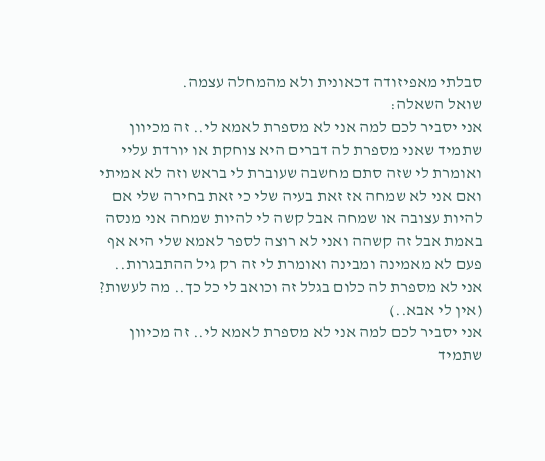סבלתי מאפיזודה דכאונית ולא מהמחלה עצמה.
שואל השאלה:
אני יסביר לכם למה אני לא מספרת לאמא לי.. זה מכיוון שתמיד שאני מספרת לה דברים היא צוחקת או יורדת עליי ואומרת לי שזה סתם מחשבה שעוברת לי בראש וזה לא אמיתי ואם אני לא שמחה אז זאת בעיה שלי כי זאת בחירה שלי אם להיות עצובה או שמחה אבל קשה לי להיות שמחה אני מנסה באמת אבל זה קשהה ואני לא רוצה לספר לאמא שלי היא אף פעם לא מאמינה ומבינה ואומרת לי זה רק גיל ההתבגרות.. אני לא מספרת לה כלום בגלל זה וכואב לי כל כך.. מה לעשות? (אין לי אבא..)
אני יסביר לכם למה אני לא מספרת לאמא לי.. זה מכיוון שתמיד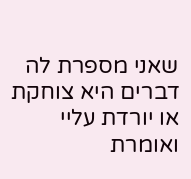שאני מספרת לה דברים היא צוחקת או יורדת עליי ואומרת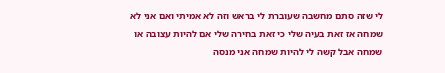לי שזה סתם מחשבה שעוברת לי בראש וזה לא אמיתי ואם אני לא שמחה אז זאת בעיה שלי כי זאת בחירה שלי אם להיות עצובה או שמחה אבל קשה לי להיות שמחה אני מנסה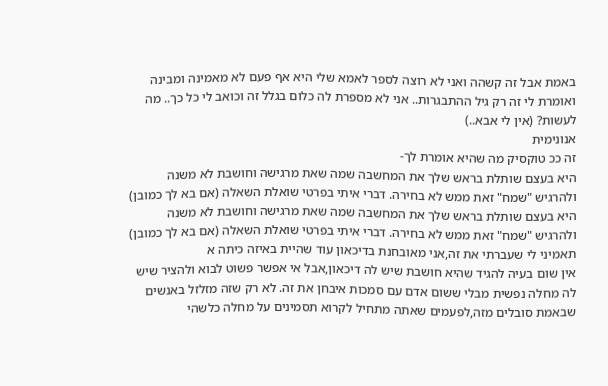באמת אבל זה קשהה ואני לא רוצה לספר לאמא שלי היא אף פעם לא מאמינה ומבינה ואומרת לי זה רק גיל ההתבגרות.. אני לא מספרת לה כלום בגלל זה וכואב לי כל כך.. מה לעשות? (אין לי אבא..)
אנונימית
זה ככ טוקסיק מה שהיא אומרת לך-
היא בעצם שותלת בראש שלך את המחשבה שמה שאת מרגישה וחושבת לא משנה ולהרגיש "שמח" זאת ממש לא בחירה. דברי איתי בפרטי שואלת השאלה (אם בא לך כמובן)
היא בעצם שותלת בראש שלך את המחשבה שמה שאת מרגישה וחושבת לא משנה ולהרגיש "שמח" זאת ממש לא בחירה. דברי איתי בפרטי שואלת השאלה (אם בא לך כמובן)
תאמיני לי שעברתי את זה,אני מאובחנת בדיכאון עוד שהיית באיזה כיתה א
אין שום בעיה להגיד שהיא חושבת שיש לה דיכאון,אבל אי אפשר פשוט לבוא ולהציר שיש לה מחלה נפשית מבלי ששום אדם עם סמכות איבחן את זה. לא רק שזה מזלזל באנשים שבאמת סובלים מזה,לפעמים שאתה מתחיל לקרוא תסמינים על מחלה כלשהי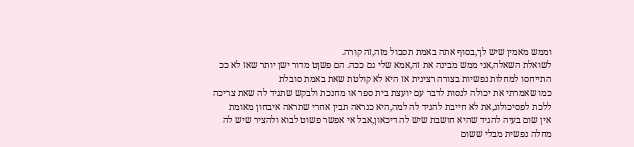וממש מאמין שיש לך,בסוף אתה באמת תסבול מזה,זה קורה.
לשואלת השאלה,אני ממש מבינה את זה,אמא שלי גם ככה. הם פשןט מדור ישן יותר שאז לא ככ התייחסו למחלות נפשיות בצורה רצינית אז היא לא קולטת שאת באמת סובלת
כמו שאמרתי את יכולה לנסות לדבר עם יועצת בית ספר או מחנכת ולבקש שתגיד לה שאת צריכה ללכת לפסיכולוג,את לא חייבת להגיד לה למה,היא כנראה תבין אחרי שתראה איבחון מאומת
אין שום בעיה להגיד שהיא חושבת שיש לה דיכאון,אבל אי אפשר פשוט לבוא ולהציר שיש לה מחלה נפשית מבלי ששום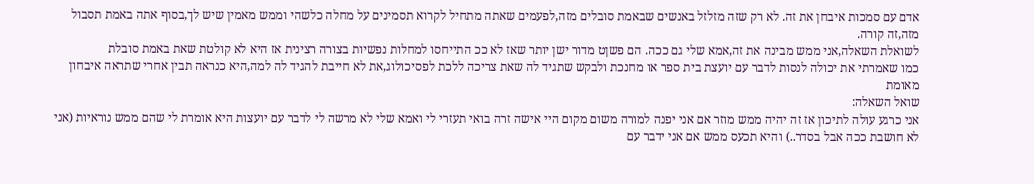אדם עם סמכות איבחן את זה. לא רק שזה מזלזל באנשים שבאמת סובלים מזה,לפעמים שאתה מתחיל לקרוא תסמינים על מחלה כלשהי וממש מאמין שיש לך,בסוף אתה באמת תסבול מזה,זה קורה.
לשואלת השאלה,אני ממש מבינה את זה,אמא שלי גם ככה. הם פשןט מדור ישן יותר שאז לא ככ התייחסו למחלות נפשיות בצורה רצינית אז היא לא קולטת שאת באמת סובלת
כמו שאמרתי את יכולה לנסות לדבר עם יועצת בית ספר או מחנכת ולבקש שתגיד לה שאת צריכה ללכת לפסיכולוג,את לא חייבת להגיד לה למה,היא כנראה תבין אחרי שתראה איבחון מאומת
שואל השאלה:
אני כרגע עולה לתיכון אז זה יהיה ממש מוזר אם אני יפנה למורה משום מקום היי אישה זרה בואי תעזרי לי ואמא שלי לא מרשה לי לדבר עם יועצות היא אומרת לי שהם ממש נוראיות (אני לא חושבת ככה אבל בסדר..) והיא תכעס ממש אם אני ידבר עם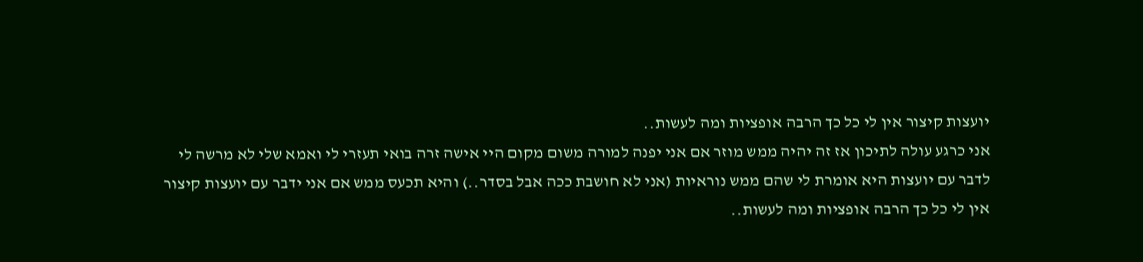יועצות קיצור אין לי כל כך הרבה אופציות ומה לעשות..
אני כרגע עולה לתיכון אז זה יהיה ממש מוזר אם אני יפנה למורה משום מקום היי אישה זרה בואי תעזרי לי ואמא שלי לא מרשה לי לדבר עם יועצות היא אומרת לי שהם ממש נוראיות (אני לא חושבת ככה אבל בסדר..) והיא תכעס ממש אם אני ידבר עם יועצות קיצור אין לי כל כך הרבה אופציות ומה לעשות..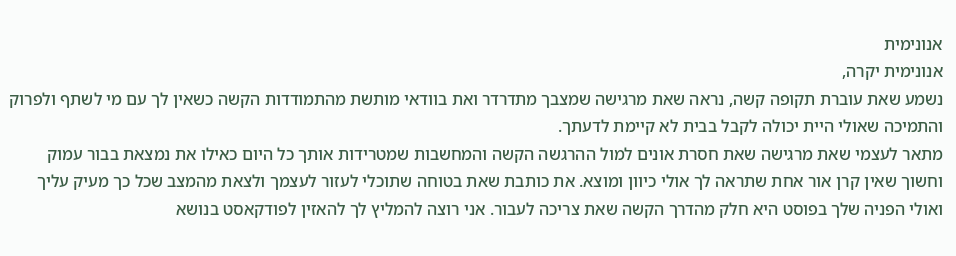אנונימית
אנונימית יקרה,
נשמע שאת עוברת תקופה קשה, נראה שאת מרגישה שמצבך מתדרדר ואת בוודאי מותשת מהתמודדות הקשה כשאין לך עם מי לשתף ולפרוק והתמיכה שאולי היית יכולה לקבל בבית לא קיימת לדעתך.
מתאר לעצמי שאת מרגישה שאת חסרת אונים למול ההרגשה הקשה והמחשבות שמטרידות אותך כל היום כאילו את נמצאת בבור עמוק וחשוך שאין קרן אור אחת שתראה לך אולי כיוון ומוצא. את כותבת שאת בטוחה שתוכלי לעזור לעצמך ולצאת מהמצב שכל כך מעיק עליך ואולי הפניה שלך בפוסט היא חלק מהדרך הקשה שאת צריכה לעבור. אני רוצה להמליץ לך להאזין לפודקאסט בנושא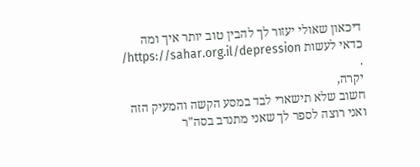דיכאון שאולי יעזור לך להבין טוב יותר איך ומה כדאי לעשות https://sahar.org.il/depression/ .
יקרה,
חשוב שלא תישארי לבד במסע הקשה והמעיק הזה ואני רוצה לספר לך שאני מתנדב בסה"ר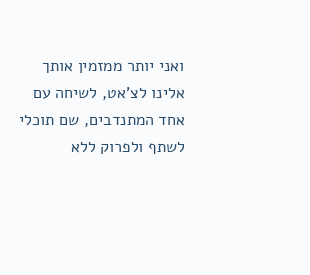ואני יותר ממזמין אותך אלינו לצ'אט, לשיחה עם אחד המתנדבים, שם תוכלי לשתף ולפרוק ללא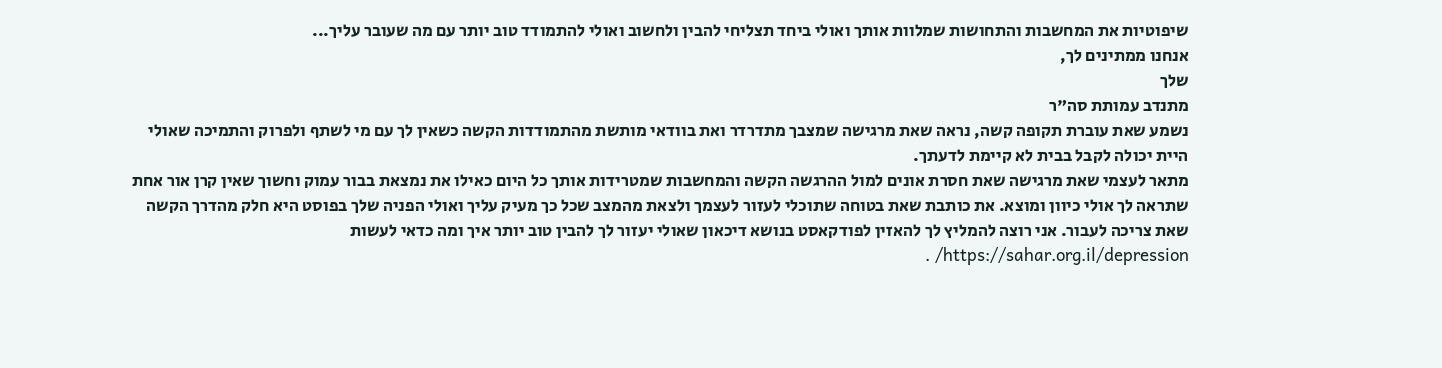שיפוטיות את המחשבות והתחושות שמלוות אותך ואולי ביחד תצליחי להבין ולחשוב ואולי להתמודד טוב יותר עם מה שעובר עליך...
אנחנו ממתינים לך,
שלך
מתנדב עמותת סה"ר
נשמע שאת עוברת תקופה קשה, נראה שאת מרגישה שמצבך מתדרדר ואת בוודאי מותשת מהתמודדות הקשה כשאין לך עם מי לשתף ולפרוק והתמיכה שאולי היית יכולה לקבל בבית לא קיימת לדעתך.
מתאר לעצמי שאת מרגישה שאת חסרת אונים למול ההרגשה הקשה והמחשבות שמטרידות אותך כל היום כאילו את נמצאת בבור עמוק וחשוך שאין קרן אור אחת שתראה לך אולי כיוון ומוצא. את כותבת שאת בטוחה שתוכלי לעזור לעצמך ולצאת מהמצב שכל כך מעיק עליך ואולי הפניה שלך בפוסט היא חלק מהדרך הקשה שאת צריכה לעבור. אני רוצה להמליץ לך להאזין לפודקאסט בנושא דיכאון שאולי יעזור לך להבין טוב יותר איך ומה כדאי לעשות https://sahar.org.il/depression/ .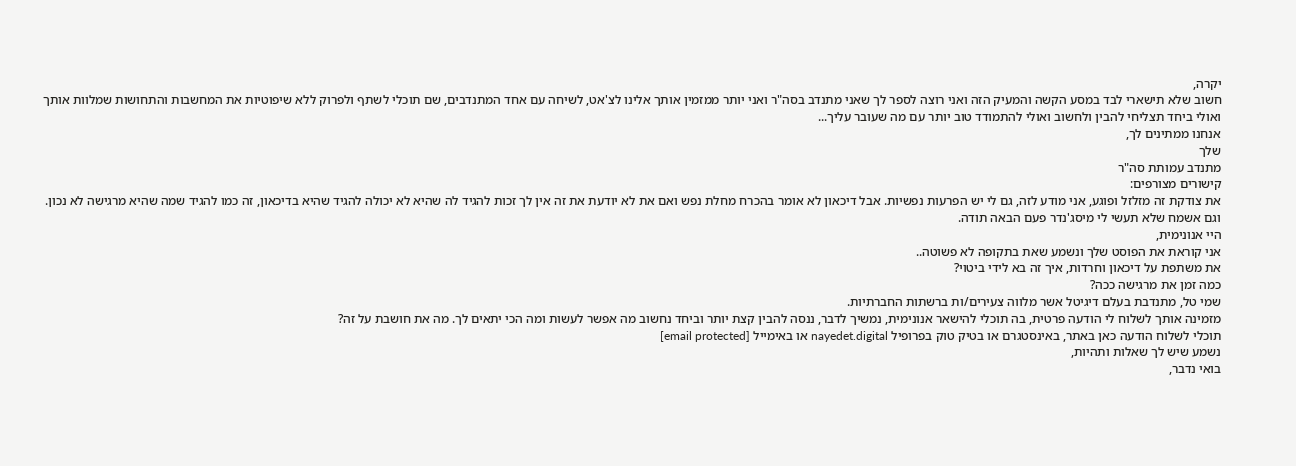יקרה,
חשוב שלא תישארי לבד במסע הקשה והמעיק הזה ואני רוצה לספר לך שאני מתנדב בסה"ר ואני יותר ממזמין אותך אלינו לצ'אט, לשיחה עם אחד המתנדבים, שם תוכלי לשתף ולפרוק ללא שיפוטיות את המחשבות והתחושות שמלוות אותך ואולי ביחד תצליחי להבין ולחשוב ואולי להתמודד טוב יותר עם מה שעובר עליך...
אנחנו ממתינים לך,
שלך
מתנדב עמותת סה"ר
קישורים מצורפים:
את צודקת זה מזלזל ופוגע, אני מודע לזה, גם לי יש הפרעות נפשיות. אבל דיכאון לא אומר בהכרח מחלת נפש ואם את לא יודעת את זה אין לך זכות להגיד לה שהיא לא יכולה להגיד שהיא בדיכאון, זה כמו להגיד שמה שהיא מרגישה לא נכון. וגם אשמח שלא תעשי לי מיסג'נדר פעם הבאה תודה.
היי אנונימית,
אני קוראת את הפוסט שלך ונשמע שאת בתקופה לא פשוטה..
את משתפת על דיכאון וחרדות, איך זה בא לידי ביטוי?
כמה זמן את מרגישה ככה?
שמי טל, מתנדבת בעלם דיגיטל אשר מלווה צעירים/ות ברשתות החברתיות.
מזמינה אותך לשלוח לי הודעה פרטית, בה תוכלי להישאר אנונימית, נמשיך לדבר, ננסה להבין קצת יותר וביחד נחשוב מה אפשר לעשות ומה הכי יתאים לך. מה את חושבת על זה?
תוכלי לשלוח הודעה כאן באתר, באינסטגרם או בטיק טוק בפרופיל nayedet.digital או באימייל [email protected]
נשמע שיש לך שאלות ותהיות,
בואי נדבר,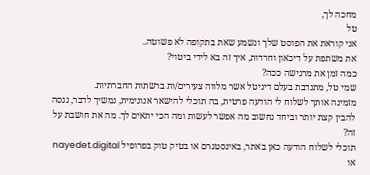מחכה לך,
טל
אני קוראת את הפוסט שלך ונשמע שאת בתקופה לא פשוטה..
את משתפת על דיכאון וחרדות, איך זה בא לידי ביטוי?
כמה זמן את מרגישה ככה?
שמי טל, מתנדבת בעלם דיגיטל אשר מלווה צעירים/ות ברשתות החברתיות.
מזמינה אותך לשלוח לי הודעה פרטית, בה תוכלי להישאר אנונימית, נמשיך לדבר, ננסה להבין קצת יותר וביחד נחשוב מה אפשר לעשות ומה הכי יתאים לך. מה את חושבת על זה?
תוכלי לשלוח הודעה כאן באתר, באינסטגרם או בטיק טוק בפרופיל nayedet.digital או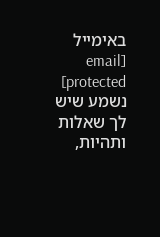באימייל [email protected]
נשמע שיש לך שאלות ותהיות,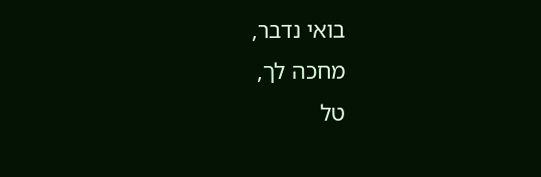בואי נדבר,
מחכה לך,
טל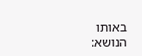באותו הנושא: